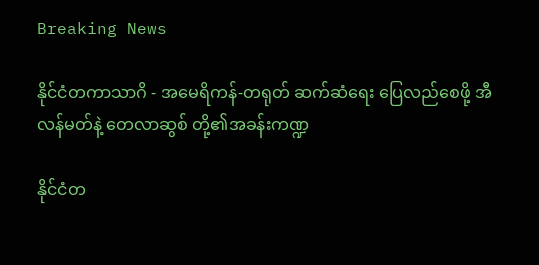Breaking News

နိုင်ငံတကာသာဂိ - အမေရိကန်-တရုတ် ဆက်ဆံရေး ပြေလည်စေဖို့ အီလန်မတ်နဲ့ တေလာဆွစ် တို့၏အခန်းကဏ္ဍ

နိုင်ငံတ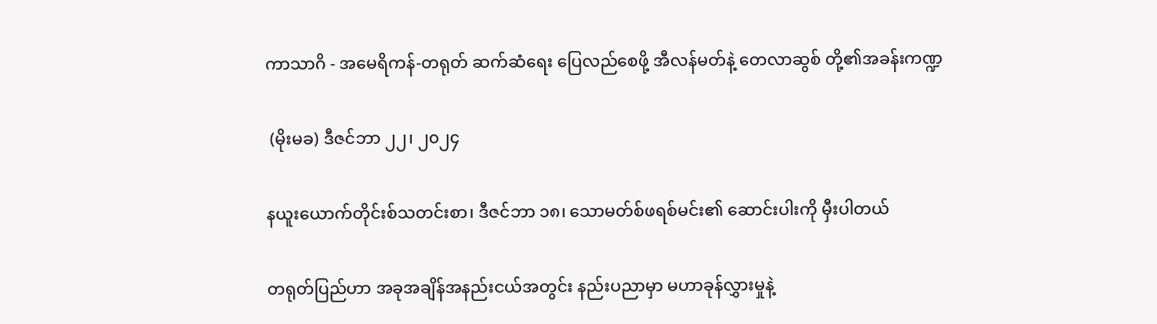ကာသာဂိ - အမေရိကန်-တရုတ် ဆက်ဆံရေး ပြေလည်စေဖို့ အီလန်မတ်နဲ့ တေလာဆွစ် တို့၏အခန်းကဏ္ဍ

 (မိုးမခ) ဒီဇင်ဘာ ၂၂၊ ၂၀၂၄

နယူးယောက်တိုင်းစ်သတင်းစာ၊ ဒီဇင်ဘာ ၁၈၊ သောမတ်စ်ဖရစ်မင်း၏ ဆောင်းပါးကို မှီးပါတယ်

တရုတ်ပြည်ဟာ အခုအချိန်အနည်းငယ်အတွင်း နည်းပညာမှာ မဟာခုန်လွှားမှုနဲ့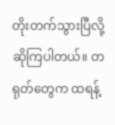တိုးတက်သွားပြီလို့ ဆိုကြပါတယ်။ တရုတ်တွေက ထရန့်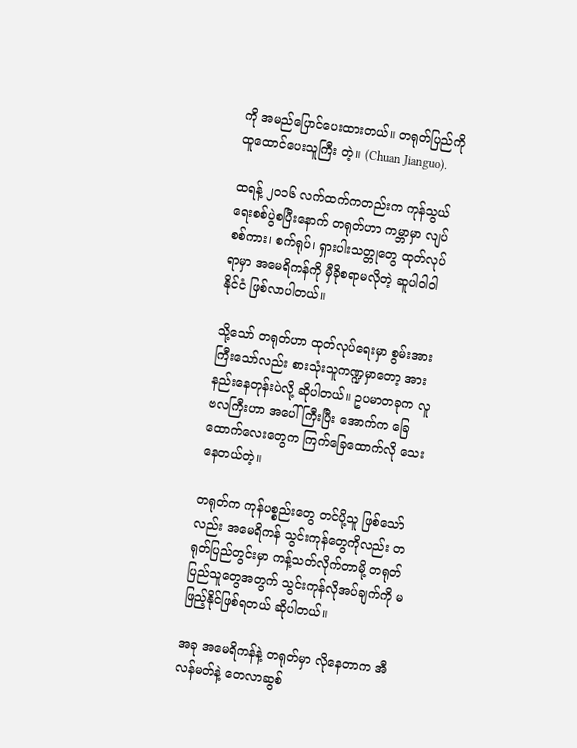ကို အမည်ပြောင်ပေးထားတယ်။ တရုတ်ပြည်ကို ထူထောင်ပေးသူကြီး တဲ့။ (Chuan Jianguo).

ထရန့် ၂၀၁၆ လက်ထက်ကတည်းက ကုန်သွယ်ရေးစစ်ပွဲစပြီးနောက် တရုတ်ဟာ ကမ္ဘာမှာ လျပ်စစ်ကား၊ စက်ရုပ်၊ ရှားပါးသတ္တုတွေ ထုတ်လုပ်ရာမှာ အမေရိကန်ကို မှီခိုစရာမလိုတဲ့ ဆူပါဝါဝါနိုင်ငံ ဖြစ်လာပါတယ်။

သို့သော် တရုတ်ဟာ ထုတ်လုပ်ရေးမှာ စွမ်းအားကြီးသော်လည်း စားသုံးသူကဏ္ဍမှာတော့ အားနည်းနေတုန်းပဲလို့ ဆိုပါတယ်။ ဥပမာတခုက လူဗလကြီးဟာ အပေါ်ကြီးပြီး အောက်က ခြေထောက်လေးတွေက ကြက်ခြေထောက်လို သေးနေတယ်တဲ့။

တရုတ်က ကုန်ပစ္စည်းတွေ တင်ပို့သူ ဖြစ်သော်လည်း အမေရိကန် သွင်းကုန်တွေကိုလည်း တရုတ်ပြည်တွင်းမှာ ကန့်သတ်လိုက်တာမို့ တရုတ်ပြည်သူတွေအတွက် သွင်းကုန်လိုအပ်ချက်ကို မဖြည့်နိုင်ဖြစ်ရတယ် ဆိုပါတယ်။

အခု အမေရိကန်နဲ့ တရုတ်မှာ လိုနေတာက အီလန်မတ်နဲ့ တေလာဆွစ်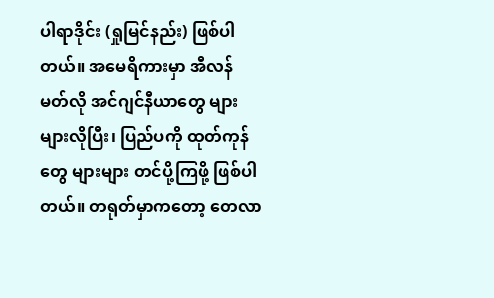ပါရာဒိုင်း (ရှုမြင်နည်း) ဖြစ်ပါတယ်။ အမေရိကားမှာ အီလန် မတ်လို အင်ဂျင်နီယာတွေ များများလိုပြီး၊ ပြည်ပကို ထုတ်ကုန်တွေ များများ တင်ပို့ကြဖို့ ဖြစ်ပါတယ်။ တရုတ်မှာကတော့ တေလာ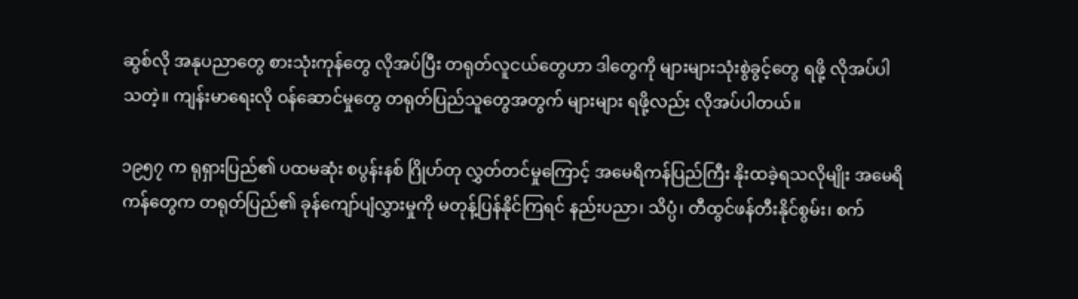ဆွစ်လို အနုပညာတွေ စားသုံးကုန်တွေ လိုအပ်ပြီး တရုတ်လူငယ်တွေဟာ ဒါတွေကို များများသုံးစွဲခွင့်တွေ ရဖို့ လိုအပ်ပါသတဲ့။ ကျန်းမာရေးလို ဝန်ဆောင်မှုတွေ တရုတ်ပြည်သူတွေအတွက် များများ ရဖို့လည်း လိုအပ်ပါတယ်။

၁၉၅၇ က ရုရှားပြည်၏ ပထမဆုံး စပွန်းနစ် ဂြိုဟ်တု လွှတ်တင်မှုကြောင့် အမေရိကန်ပြည်ကြီး နိုးထခဲ့ရသလိုမျိုး အမေရိကန်တွေက တရုတ်ပြည်၏ ခုန်ကျော်ပျံလွှားမှုကို မတုန့်ပြန်နိုင်ကြရင် နည်းပညာ၊ သိပ္ပံ၊ တီထွင်ဖန်တီးနိုင်စွမ်း၊ စက်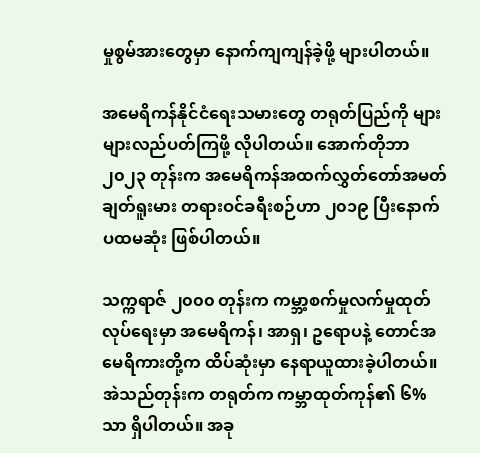မှုစွမ်အားတွေမှာ နောက်ကျကျန်ခဲ့ဖို့ များပါတယ်။

အမေရိကန်နိုင်ငံရေးသမားတွေ တရုတ်ပြည်ကို များများလည်ပတ်ကြဖို့ လိုပါတယ်။ အောက်တိုဘာ ၂၀၂၃ တုန်းက အမေရိကန်အထက်လွှတ်တော်အမတ် ချတ်ရူးမား တရားဝင်ခရီးစဉ်ဟာ ၂၀၁၉ ပြီးနောက် ပထမဆုံး ဖြစ်ပါတယ်။

သက္ကရာဇ် ၂၀၀၀ တုန်းက ကမ္ဘာ့စက်မှုလက်မှုထုတ်လုပ်ရေးမှာ အမေရိကန်၊ အာရှ၊ ဥရောပနဲ့ တောင်အမေရိကားတို့က ထိပ်ဆုံးမှာ နေရာယူထားခဲ့ပါတယ်။ အဲသည်တုန်းက တရုတ်က ကမ္ဘာထုတ်ကုန်၏ ၆% သာ ရှိပါတယ်။ အခု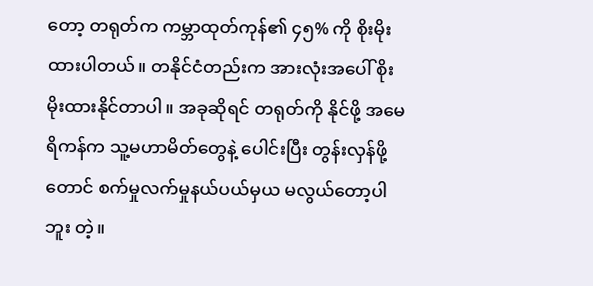တော့ တရုတ်က ကမ္ဘာထုတ်ကုန်၏ ၄၅% ကို စိုးမိုးထားပါတယ်။ တနိုင်ငံတည်းက အားလုံးအပေါ် စိုးမိုးထားနိုင်တာပါ။ အခုဆိုရင် တရုတ်ကို နိုင်ဖို့ အမေရိကန်က သူ့မဟာမိတ်တွေနဲ့ ပေါင်းပြီး တွန်းလှန်ဖို့တောင် စက်မှုလက်မှုနယ်ပယ်မှယ မလွယ်တော့ပါဘူး တဲ့။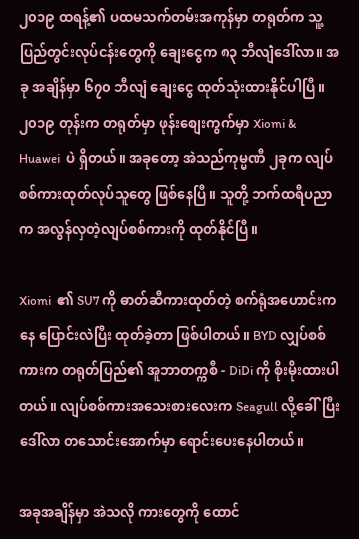၂၀၁၉ ထရန့်၏ ပထမသက်တမ်းအကုန်မှာ တရုတ်က သူ့ပြည်တွင်းလုပ်ငန်းတွေကို ချေးငွေက ၈၃ ဘီလျဲံဒေါ်လာ။ အခု အချိန်မှာ ၆၇၀ ဘီလျံ ချေးငွေ ထုတ်သုံးထားနိုင်ပါပြီ။ ၂၀၁၉ တုန်းက တရုတ်မှာ ဖုန်းစျေးကွက်မှာ Xiomi & Huawei  ပဲ ရှိတယ်။ အခုတော့ အဲသည်ကုမ္မဏီ ၂ခုက လျပ်စစ်ကားထုတ်လုပ်သူတွေ ဖြစ်နေပြီ။ သူတို့ ဘက်ထရီပညာက အလွန်လှတဲ့လျပ်စစ်ကားကို ထုတ်နိုင်ပြီ။

Xiomi  ၏ SU7 ကို ဓာတ်ဆီကားထုတ်တဲ့ စက်ရုံအဟောင်းကနေ ပြောင်းလဲပြီး ထုတ်ခဲ့တာ ဖြစ်ပါတယ်။ BYD လျှပ်စစ်ကားက တရုတ်ပြည်၏ အူဘာတက္ကစီ - DiDi ကို စိုးမိုးထားပါတယ်။ လျပ်စစ်ကားအသေးစားလေးက Seagull လို့ခေါ်ပြီး ဒေါ်လာ တသောင်းအောက်မှာ ရောင်းပေးနေပါတယ်။

အခုအချိန်မှာ အဲသလို ကားတွေကို ထောင်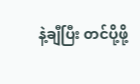နဲ့ချီပြီး တင်ပို့ဖို့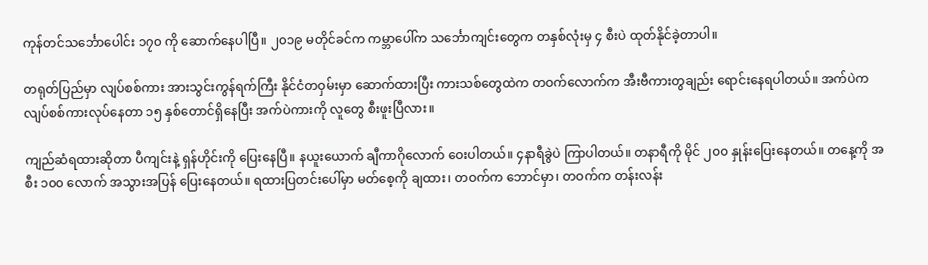ကုန်တင်သင်္ဘောပေါင်း ၁၇၀ ကို ဆောက်နေပါပြီ။ ၂၀၁၉ မတိုင်ခင်က ကမ္ဘာပေါ်က သင်္ဘောကျင်းတွေက တနှစ်လုံးမှ ၄ စီးပဲ ထုတ်နိုင်ခဲ့တာပါ။

တရုတ်ပြည်မှာ လျပ်စစ်ကား အားသွင်းကွန်ရက်ကြီး နိုင်ငံတဝှမ်းမှာ ဆောက်ထားပြီး ကားသစ်တွေထဲက တဝက်လောက်က အီးဗီကားတွချည်း ရောင်းနေရပါတယ်။ အက်ပဲက လျပ်စစ်ကားလုပ်နေတာ ၁၅ နှစ်တောင်ရှိနေပြီး အက်ပဲကားကို လူတွေ စီးဖူးပြီလား။

ကျည်ဆံရထားဆိုတာ ပီကျင်းနဲ့ ရှန်ဟိုင်းကို ပြေးနေပြီ။ နယူးယောက် ချီကာဂိုလောက် ဝေးပါတယ်။ ၄နာရီခွဲပဲ ကြာပါတယ်။ တနာရီကို မိုင် ၂၀၀ နှုန်းပြေးနေတယ်။ တနေ့ကို အစီး ၁၀၀ လောက် အသွားအပြန် ပြေးနေတယ်။ ရထားပြတင်းပေါ်မှာ မတ်စေ့ကို ချထား၊ တဝက်က ဘောင်မှာ၊ တဝက်က တန်းလန်း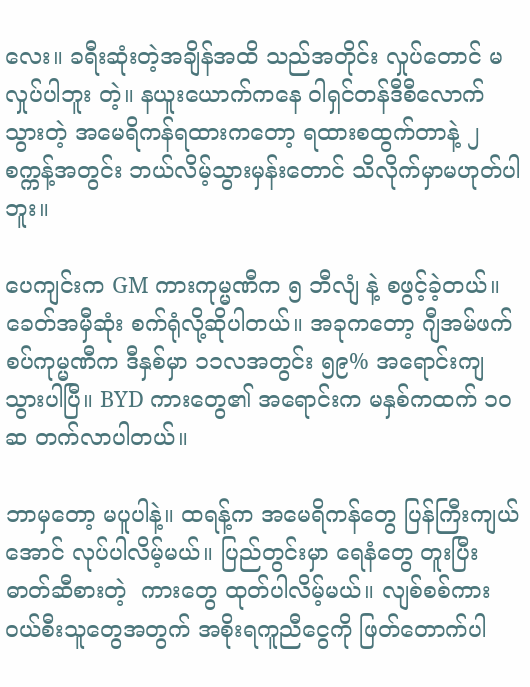လေး။ ခရီးဆုံးတဲ့အချိန်အထိ သည်အတိုင်း လှုပ်တောင် မလှုပ်ပါဘူး တဲ့။ နယူးယောက်ကနေ ဝါရှင်တန်ဒီစီလောက်သွားတဲ့ အမေရိကန်ရထားကတော့ ရထားစထွက်တာနဲ့ ၂စက္ကန့်အတွင်း ဘယ်လိမ့်သွားမှန်းတောင် သိလိုက်မှာမဟုတ်ပါဘူး။

ပေကျင်းက GM ကားကုမ္မဏီက ၅ ဘီလျံ နဲ့ စဖွင့်ခဲ့တယ်။ ခေတ်အမှီဆုံး စက်ရုံလို့ဆိုပါတယ်။ အခုကတော့ ဂျီအမ်ဖက်စပ်ကုမ္မဏီက ဒီနှစ်မှာ ၁၁လအတွင်း ၅၉% အရောင်းကျသွားပါပြီ။ BYD ကားတွေ၏ အရောင်းက မနှစ်ကထက် ၁၀ ဆ တက်လာပါတယ်။

ဘာမှတော့ မပူပါနဲ့။ ထရန့်က အမေရိကန်တွေ ပြန်ကြီးကျယ်အောင် လုပ်ပါလိမ့်မယ်။ ပြည်တွင်းမှာ ရေနံတွေ တူးပြီး ဓာတ်ဆီစားတဲ့  ကားတွေ ထုတ်ပါလိမ့်မယ်။ လျစ်စစ်ကားဝယ်စီးသူတွေအတွက် အစိုးရကူညီငွေကို ဖြတ်တောက်ပါ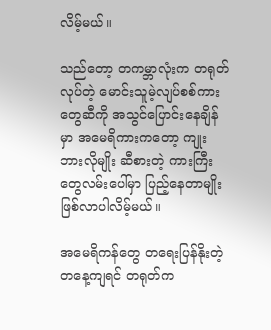လိမ့်မယ်။

သည်တော့ တကမ္ဘာလုံးက တရုတ်လုပ်တဲ့ မောင်းသူမဲ့လျပ်စစ်ကားတွေဆီကို အသွင်ပြောင်းနေချိန်မှာ အမေရိကားကတော့ ကျုးဘားလိုမျိုး ဆီစားတဲ့ ကားကြီးတွေလမ်းပေါ်မှာ ပြည့်နေတာမျိုး ဖြစ်လာပါလိမ့်မယ်။

အမေရိကန်တွေ တရေးပြန်နိုးတဲ့ တနေ့ကျရင် တရုတ်က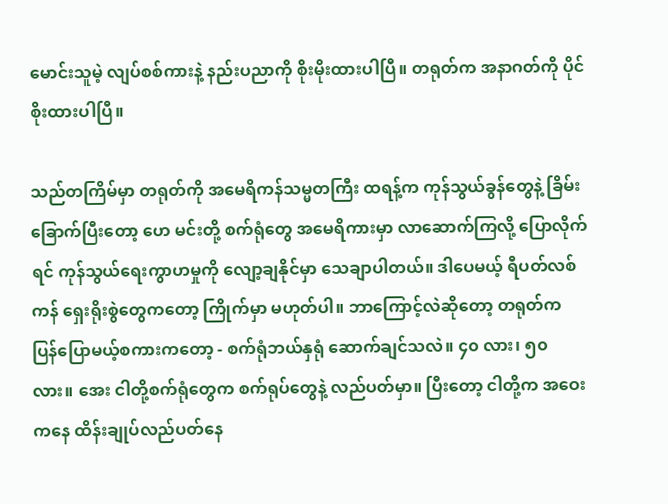မောင်းသူမဲ့ လျပ်စစ်ကားနဲ့ နည်းပညာကို စိုးမိုးထားပါပြီ။ တရုတ်က အနာဂတ်ကို ပိုင်စိုးထားပါပြီ။

သည်တကြိမ်မှာ တရုတ်ကို အမေရိကန်သမ္မတကြီး ထရန့်က ကုန်သွယ်ခွန်တွေနဲ့ ခြိမ်းခြောက်ပြီးတော့ ဟေ မင်းတို့ စက်ရုံတွေ အမေရိကားမှာ လာဆောက်ကြလို့ ပြောလိုက်ရင် ကုန်သွယ်ရေးကွာဟမှုကို လျော့ချနိုင်မှာ သေချာပါတယ်။ ဒါပေမယ့် ရီပတ်လစ်ကန် ရှေးရိုးစွဲတွေကတော့ ကြိုက်မှာ မဟုတ်ပါ။ ဘာကြောင့်လဲဆိုတော့ တရုတ်က ပြန်ပြောမယ့်စကားကတော့ - စက်ရုံဘယ်နှရုံ ဆောက်ချင်သလဲ။ ၄၀ လား၊ ၅၀ လား။ အေး ငါတို့စက်ရုံတွေက စက်ရုပ်တွေနဲ့ လည်ပတ်မှာ။ ပြီးတော့ ငါတို့က အဝေးကနေ ထိန်းချုပ်လည်ပတ်နေ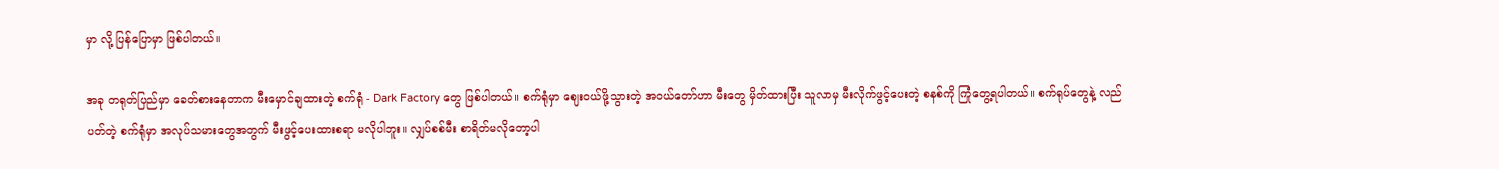မှာ လို့ ပြန်ပြောမှာ ဖြစ်ပါတယ်။

အခု တရုတ်ပြည်မှာ ခေတ်စားနေတာက မီးမှောင်ချထားတဲ့ စက်ရုံ - Dark Factory တွေ ဖြစ်ပါတယ်။ စက်ရုံမှာ ဈေးဝယ်ဖို့သွားတဲ့ အဝယ်တော်ဟာ မီးတွေ မှိတ်ထားပြီး သူလာမှ မီးလိုက်ဖွင့်ပေးတဲ့ စနစ်ကို ကြုံတွေ့ရပါတယ်။ စက်ရုပ်တွေနဲ့ လည်ပတ်တဲ့ စက်ရုံမှာ အလုပ်သမားတွေအတွက် မီးဖွင့်ပေးထားစရာ မလိုပါဘူး။ လျှပ်စစ်မီး စာရိတ်မလိုတော့ပါ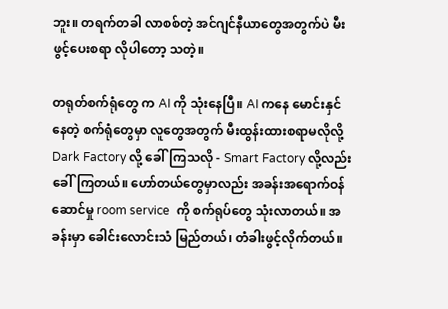ဘူး။ တရက်တခါ လာစစ်တဲ့ အင်ဂျင်နီယာတွေအတွက်ပဲ မီးဖွင့်ပေးစရာ လိုပါတော့ သတဲ့။

တရုတ်စက်ရုံတွေ က AI ကို သုံးနေပြီ။ AI ကနေ မောင်းနှင်နေတဲ့ စက်ရုံတွေမှာ လူတွေအတွက် မီးထွန်းထားစရာမလိုလို့ Dark Factory လို့ ခေါ်ကြသလို - Smart Factory လို့လည်း ခေါ်ကြတယ်။ ဟော်တယ်တွေမှာလည်း အခန်းအရောက်ဝန်ဆောင်မှု room service  ကို စက်ရုပ်တွေ သုံးလာတယ်။ အခန်းမှာ ခေါင်းလောင်းသံ မြည်တယ်၊ တံခါးဖွင့်လိုက်တယ်။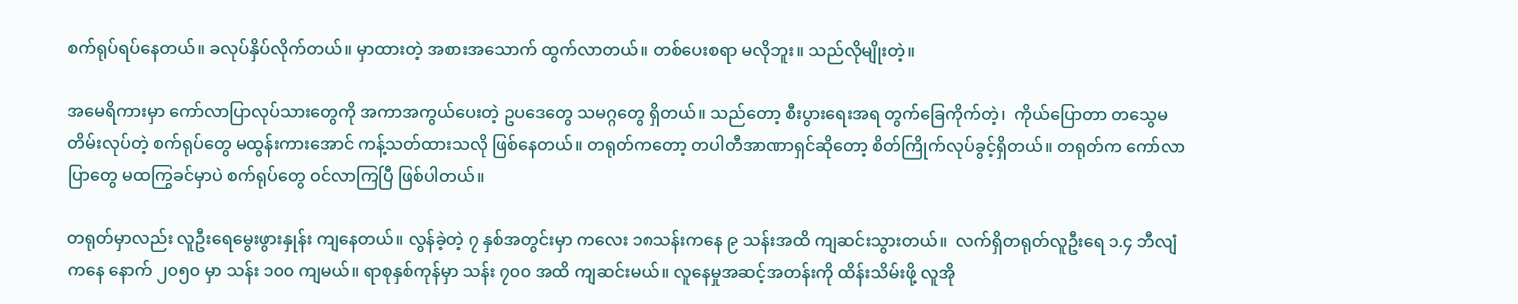စက်ရုပ်ရပ်နေတယ်။ ခလုပ်နှိပ်လိုက်တယ်။ မှာထားတဲ့ အစားအသောက် ထွက်လာတယ်။ တစ်ပေးစရာ မလိုဘူး။ သည်လိုမျိုးတဲ့။

အမေရိကားမှာ ကော်လာပြာလုပ်သားတွေကို အကာအကွယ်ပေးတဲ့ ဥပဒေတွေ သမဂ္ဂတွေ ရှိတယ်။ သည်တော့ စီးပွားရေးအရ တွက်ခြေကိုက်တဲ့၊  ကိုယ်ပြောတာ တသွေမတိမ်းလုပ်တဲ့ စက်ရုပ်တွေ မထွန်းကားအောင် ကန့်သတ်ထားသလို ဖြစ်နေတယ်။ တရုတ်ကတော့ တပါတီအာဏာရှင်ဆိုတော့ စိတ်ကြိုက်လုပ်ခွင့်ရှိတယ်။ တရုတ်က ကော်လာပြာတွေ မထကြွခင်မှာပဲ စက်ရုပ်တွေ ဝင်လာကြပြီ ဖြစ်ပါတယ်။

တရုတ်မှာလည်း လူဦးရေမွေးဖွားနှုန်း ကျနေတယ်။ လွန်ခဲ့တဲ့ ၇ နှစ်အတွင်းမှာ ကလေး ၁၈သန်းကနေ ၉ သန်းအထိ ကျဆင်းသွားတယ်။  လက်ရှိတရုတ်လူဦးရေ ၁.၄ ဘီလျံကနေ နောက် ၂၀၅၀ မှာ သန်း ၁၀၀ ကျမယ်။ ရာစုနှစ်ကုန်မှာ သန်း ၇၀၀ အထိ ကျဆင်းမယ်။ လူနေမှုအဆင့်အတန်းကို ထိန်းသိမ်းဖို့ လူအို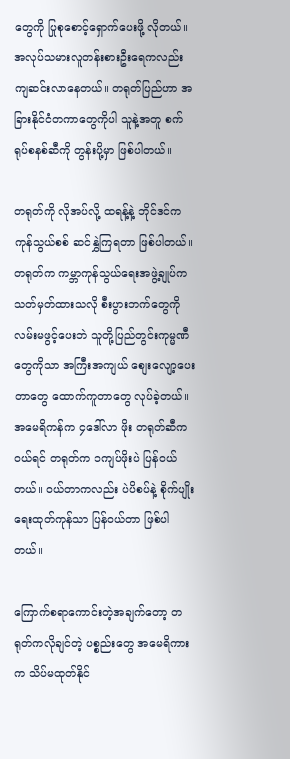တွေကို ပြုစုစောင့်ရှောက်ပေးဖို့ လိုတယ်။ အလုပ်သမားလူတန်းစားဦးရေကလည်း ကျဆင်းလာနေတယ်။ တရုတ်ပြည်ဟာ အခြားနိုင်ငံတကာတွေကိုပါ သူနဲ့အတူ စက်ရုပ်စနစ်ဆီကို တွန်းပို့မှာ ဖြစ်ပါတယ်။

တရုတ်ကို လိုအပ်လို့ ထရန့်နဲ့ ဘိုင်ဒင်က ကုန်သွယ်စစ် ဆင်နွှဲကြရတာ ဖြစ်ပါတယ်။ တရုတ်က ကမ္ဘာကုန်သွယ်ရေးအဖွဲ့ချုပ်က သတ်မှတ်ထားသလို စီးပွားဘက်တွေကို လမ်းမဖွင့်ပေးဘဲ သူတို့ပြည်တွင်းကုမ္မဏီတွေကိုသာ အကြီးအကျယ် စျေးလျော့ပေးတာတွေ ထောက်ကူတာတွေ လုပ်ခဲ့တယ်။ အမေရိကန်က ၄ဒေါ်လာ ဖိုး တရုတ်ဆီက ဝယ်ရင် တရုတ်က ၁ကျပ်ဖိုးပဲ ပြန်ဝယ်တယ်။ ဝယ်တာကလည်း ပဲပိစပ်နဲ့ စိုက်ပျိုးရေးထုတ်ကုန်သာ ပြန်ဝယ်တာ ဖြစ်ပါတယ်။

ကြောက်စရာကောင်းတဲ့အချက်တော့ တရုတ်ကလိုချင်တဲ့ ပစ္စည်းတွေ အမေရိကားက သိပ်မထုတ်နိုင်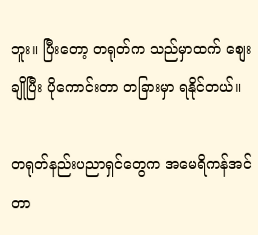ဘူး။ ပြီးတော့ တရုတ်က သည်မှာထက် စျေးချိုပြီး ပိုကောင်းတာ တခြားမှာ ရနိုင်တယ်။

တရုတ်နည်းပညာရှင်တွေက အမေရိကန်အင်တာ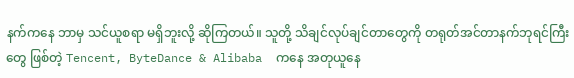နက်ကနေ ဘာမှ သင်ယူစရာ မရှိဘူးလို့ ဆိုကြတယ်။ သူတို့ သိချင်လုပ်ချင်တာတွေကို တရုတ်အင်တာနက်ဘုရင်ကြီးတွေ ဖြစ်တဲ့ Tencent, ByteDance & Alibaba  ကနေ အတုယူနေ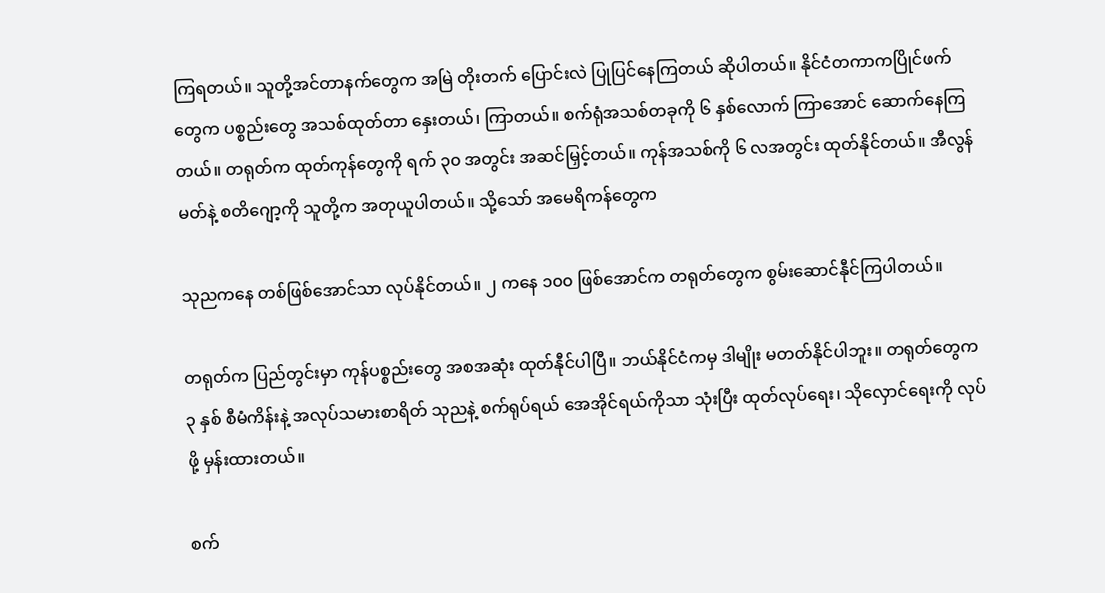ကြရတယ်။ သူတို့အင်တာနက်တွေက အမြဲ တိုးတက် ပြောင်းလဲ ပြုပြင်နေကြတယ် ဆိုပါတယ်။ နိုင်ငံတကာကပြိုင်ဖက်တွေက ပစ္စည်းတွေ အသစ်ထုတ်တာ နှေးတယ်၊ ကြာတယ်။ စက်ရုံအသစ်တခုကို ၆ နှစ်လောက် ကြာအောင် ဆောက်နေကြတယ်။ တရုတ်က ထုတ်ကုန်တွေကို ရက် ၃၀ အတွင်း အဆင်မြှင့်တယ်။ ကုန်အသစ်ကို ၆ လအတွင်း ထုတ်နိုင်တယ်။ အီလွန်မတ်နဲ့ စတိဂျော့ကို သူတို့က အတုယူပါတယ်။ သို့သော် အမေရိကန်တွေက

သုညကနေ တစ်ဖြစ်အောင်သာ လုပ်နိုင်တယ်။ ၂ ကနေ ၁၀၀ ဖြစ်အောင်က တရုတ်တွေက စွမ်းဆောင်နီုင်ကြပါတယ်။

တရုတ်က ပြည်တွင်းမှာ ကုန်ပစ္စည်းတွေ အစအဆုံး ထုတ်နီုင်ပါပြီ။ ဘယ်နိုင်ငံကမှ ဒါမျိုး မတတ်နိုင်ပါဘူး။ တရုတ်တွေက ၃ နှစ် စီမံကိန်းနဲ့ အလုပ်သမားစာရိတ် သုညနဲ့ စက်ရုပ်ရယ် အေအိုင်ရယ်ကိုသာ သုံးပြီး ထုတ်လုပ်ရေး၊ သိုလှောင်ရေးကို လုပ်ဖို့ မှန်းထားတယ်။

စက်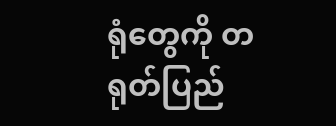ရုံတွေကို တရုတ်ပြည်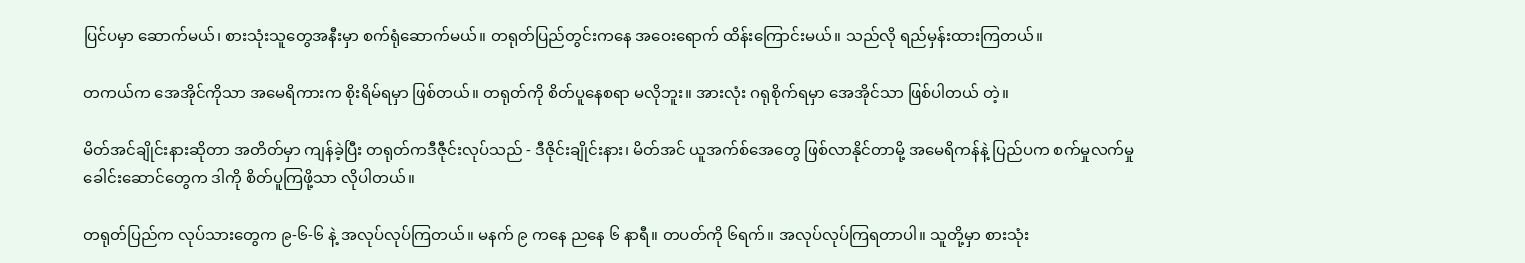ပြင်ပမှာ ဆောက်မယ်၊ စားသုံးသူတွေအနီးမှာ စက်ရုံဆောက်မယ်။ တရုတ်ပြည်တွင်းကနေ အဝေးရောက် ထိန်းကြောင်းမယ်။ သည်လို ရည်မှန်းထားကြတယ်။

တကယ်က အေအိုင်ကိုသာ အမေရိကားက စိုးရိမ်ရမှာ ဖြစ်တယ်။ တရုတ်ကို စိတ်ပူနေစရာ မလိုဘူး။ အားလုံး ဂရုစိုက်ရမှာ အေအိုင်သာ ဖြစ်ပါတယ် တဲ့။

မိတ်အင်ချိုင်းနားဆိုတာ အတိတ်မှာ ကျန်ခဲ့ပြီး တရုတ်ကဒီဇီုင်းလုပ်သည် - ဒီဇိုင်းချိုင်းနား၊ မိတ်အင် ယူအက်စ်အေတွေ ဖြစ်လာနိုင်တာမို့ အမေရိကန်နဲ့ ပြည်ပက စက်မှုလက်မှုခေါင်းဆောင်တွေက ဒါကို စိတ်ပူကြဖို့သာ လိုပါတယ်။

တရုတ်ပြည်က လုပ်သားတွေက ၉-၆-၆ နဲ့ အလုပ်လုပ်ကြတယ်။ မနက် ၉ ကနေ ညနေ ၆ နာရီ။ တပတ်ကို ၆ရက်။ အလုပ်လုပ်ကြရတာပါ။ သူတို့မှာ စားသုံး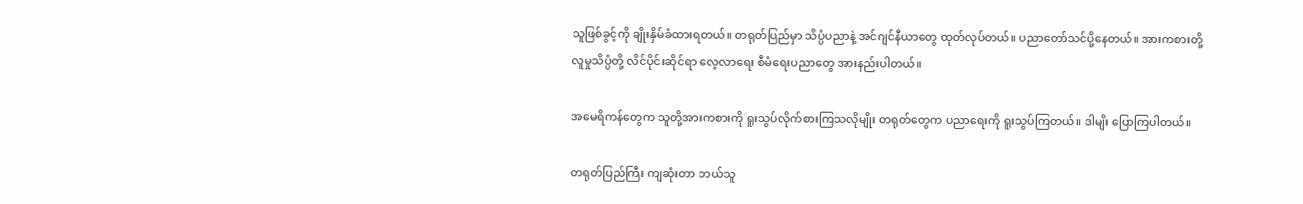သူဖြစ်ခွင့်ကို ချိုးနှိမ်ခံထားရတယ်။ တရုတ်ပြည်မှာ သိပ္ပံပညာနဲ့ အင်ဂျင်နီယာတွေ ထုတ်လုပ်တယ်။ ပညာတော်သင်ပို့နေတယ်။ အားကစားတို့ လူမှုသိပ္ပံတို့ လိင်ပိုင်းဆိုင်ရာ လေ့လာရေး စီမံရေးပညာတွေ အားနည်းပါတယ်။

အမေရိကန်တွေက သူတို့အားကစားကို ရူးသွပ်လိုက်စားကြသလိုမျိုး တရုတ်တွေက ပညာရေးကို ရူးသွပ်ကြတယ်။ ဒါမျိး ပြောကြပါတယ်။

တရုတ်ပြည်ကြီး ကျဆုံးတာ ဘယ်သူ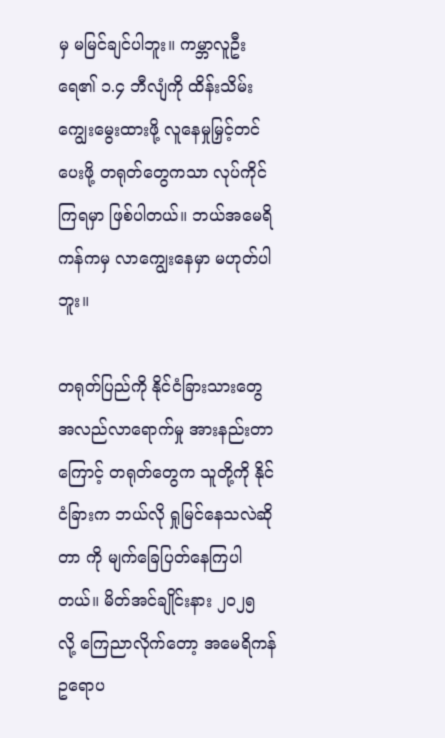မှ မမြင်ချင်ပါဘူး။ ကမ္ဘာလူဦးရေ၏ ၁.၄ ဘီလျံကို ထိန်းသိမ်း ကျွေးမွေးထားဖို့ လူနေမှုမြှင့်တင်ပေးဖို့ တရုတ်တွေကသာ လုပ်ကိုင်ကြရမှာ ဖြစ်ပါတယ်။ ဘယ်အမေရိကန်ကမှ လာကျွေးနေမှာ မဟုတ်ပါဘူး။

တရုတ်ပြည်ကို နိုင်ငံခြားသားတွေ အလည်လာရောက်မှု အားနည်းတာကြောင့် တရုတ်တွေက သူတို့ကို နိုင်ငံခြားက ဘယ်လို ရှုမြင်နေသလဲဆိုတာ ကို မျက်ခြေပြတ်နေကြပါတယ်။ မိတ်အင်ချိုင်းနား ၂၀၂၅ လို့ ကြေညာလိုက်တော့ အမေရိကန် ဥရောပ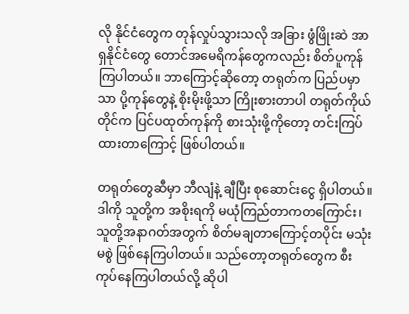လို နိုင်ငံတွေက တုန်လှုပ်သွားသလို အခြား ဖွံဖြိုးဆဲ အာရှနိုင်ငံတွေ တောင်အမေရိကန်တွေကလည်း စိတ်ပူကုန်ကြပါတယ်။ ဘာကြောင့်ဆိုတော့ တရုတ်က ပြည်ပမှာသာ ပို့ကုန်တွေနဲ့ စိုးမိုးဖို့သာ ကြိုးစားတာပါ တရုတ်ကိုယ်တိုင်က ပြင်ပထုတ်ကုန်ကို စားသုံးဖို့ကိုတော့ တင်းကြပ်ထားတာကြောင့် ဖြစ်ပါတယ်။

တရုတ်တွေဆီမှာ ဘီလျံနဲ့ ချီပြီး စုဆောင်းငွေ ရှိပါတယ်။ ဒါကို သူတို့က အစိုးရကို မယုံကြည်တာကတကြောင်း၊ သူတို့အနာဂတ်အတွက် စိတ်မချတာကြောင့်တပိုင်း မသုံးမစွဲ ဖြစ်နေကြပါတယ်။ သည်တော့တရုတ်တွေက စီးကုပ်နေကြပါတယ်လို့ ဆိုပါ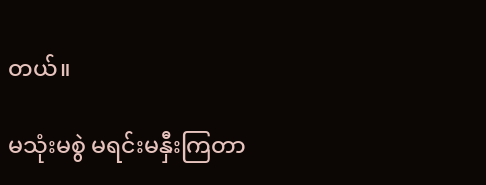တယ်။

မသုံးမစွဲ မရင်းမနှီးကြတာ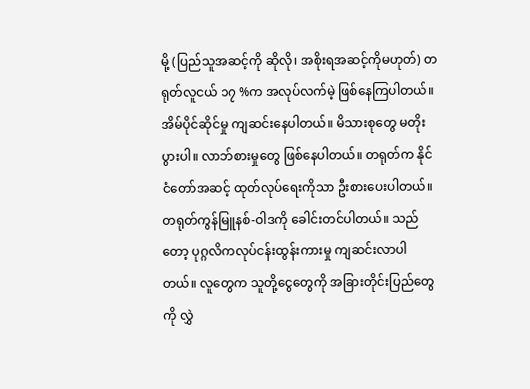မို့ (ပြည်သူအဆင့်ကို ဆိုလို၊ အစိုးရအဆင့်ကိုမဟုတ်) တရုတ်လူငယ် ၁၇ %က အလုပ်လက်မဲ့ ဖြစ်နေကြပါတယ်။ အိမ်ပိုင်ဆိုင်မှု ကျဆင်းနေပါတယ်။ မိသားစုတွေ မတိုးပွားပါ။ လာဘ်စားမှုတွေ ဖြစ်နေပါတယ်။ တရုတ်က နိုင်ငံတော်အဆင့် ထုတ်လုပ်ရေးကိုသာ ဦးစားပေးပါတယ်။ တရုတ်ကွန်မြူနစ်-ဝါဒကို ခေါင်းတင်ပါတယ်။ သည်တော့ ပုဂ္ဂလိကလုပ်ငန်းထွန်းကားမှု ကျဆင်းလာပါတယ်။ လူတွေက သူတို့ငွေတွေကို အခြားတိုင်းပြည်တွေကို လွှဲ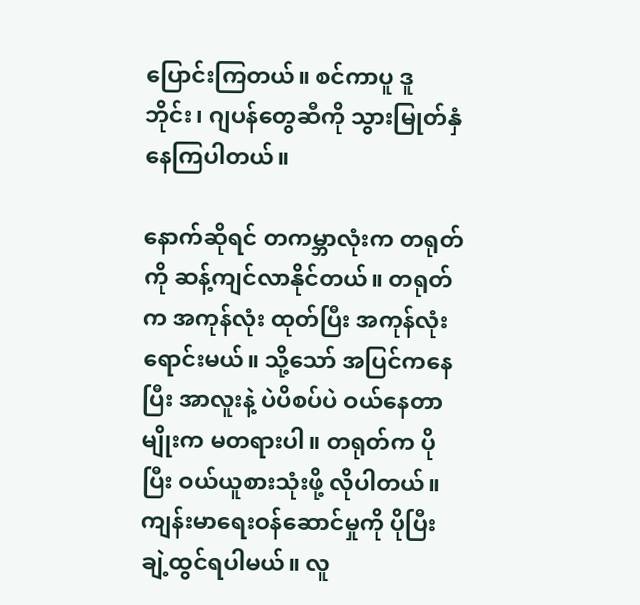ပြောင်းကြတယ်။ စင်ကာပူ ဒူဘိုင်း၊ ဂျပန်တွေဆီကို သွားမြုတ်နှံနေကြပါတယ်။

နောက်ဆိုရင် တကမ္ဘာလုံးက တရုတ်ကို ဆန့်ကျင်လာနိုင်တယ်။ တရုတ်က အကုန်လုံး ထုတ်ပြီး အကုန်လုံး ရောင်းမယ်။ သို့သော် အပြင်ကနေပြီး အာလူးနဲ့ ပဲပိစပ်ပဲ ဝယ်နေတာမျိုးက မတရားပါ။ တရုတ်က ပိုပြီး ဝယ်ယူစားသုံးဖို့ လိုပါတယ်။ ကျန်းမာရေးဝန်ဆောင်မှုကို ပိုပြီး ချဲ့ထွင်ရပါမယ်။ လူ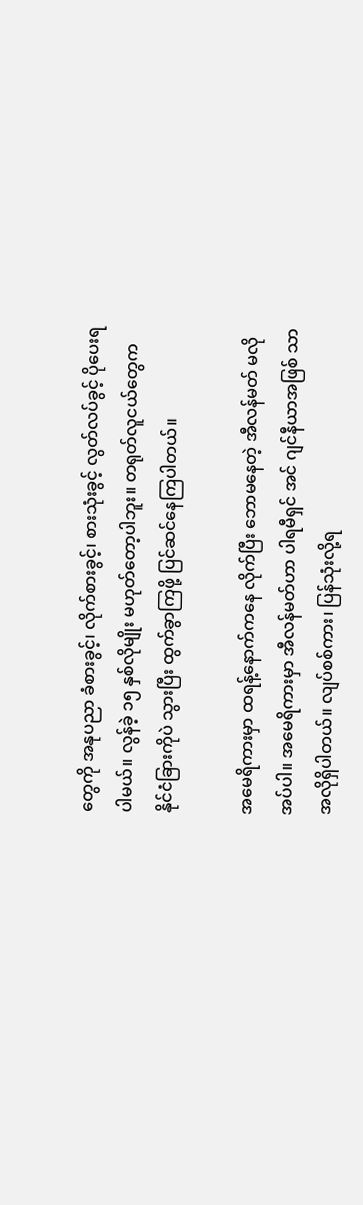တွေကို အနုပညာ ခံစားခွင့်၊ လိုက်စားခွင့်၊ စားသုံးခွင့် လွတ်လပ်ခွင့် ပိုပေးရပါမယ်။ လွန်ခဲ့ ၁၅ နှစ်လိုမျိုး မဟုတ်တော့ပါဘူး။ တရုတ်လူငယ်တွေက နိုင်ငံခြားကိုပဲ သွားပြီး ထွက်ခွာကြဖို့ ပြင်ဆင်နေကြပါတယ်။

အမေရိကားမှာ ထရန့်နောက်ကနေ လိုက်ပြီး ဘောမနေတဲ့ အီလန်မတ် မလိုအပ်ပါ။ အမေရိကားမှာ အီလန်မတ်ဟာ ပါရမီရှင် အင် ဂျင်နီယာအဖြစ် သာ အလိုရှိပါတယ်။ လျပ်စစ်ကား၊ ပြန်သုံးလို့ရ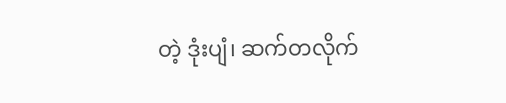တဲ့ ဒုံးပျံ၊ ဆက်တလိုက်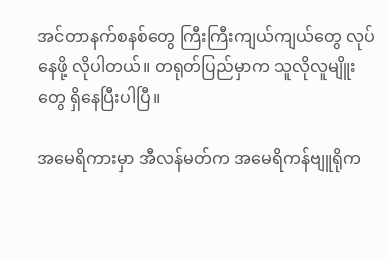အင်တာနက်စနစ်တွေ ကြီးကြီးကျယ်ကျယ်တွေ လုပ်နေဖို့ လိုပါတယ်။ တရုတ်ပြည်မှာက သူလိုလူမျိူးတွေ ရှိနေပြီးပါပြီ။

အမေရိကားမှာ အီလန်မတ်က အမေရိကန်ဗျူရိုက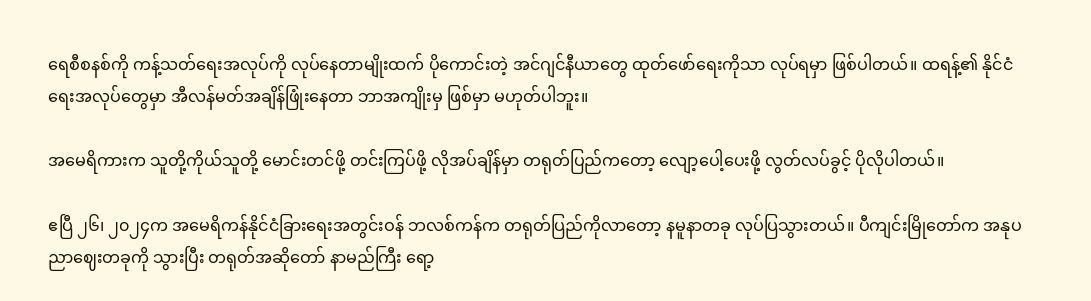ရေစီစနစ်ကို ကန့်သတ်ရေးအလုပ်ကို လုပ်နေတာမျိုးထက် ပိုကောင်းတဲ့ အင်ဂျင်နီယာတွေ ထုတ်ဖော်ရေးကိုသာ လုပ်ရမှာ ဖြစ်ပါတယ်။ ထရန့်၏ နိုင်ငံရေးအလုပ်တွေမှာ အီလန်မတ်အချိန်ဖြုံးနေတာ ဘာအကျိုးမှ ဖြစ်မှာ မဟုတ်ပါဘူး။

အမေရိကားက သူတို့ကိုယ်သူတို့ မောင်းတင်ဖို့ တင်းကြပ်ဖို့ လိုအပ်ချိန်မှာ တရုတ်ပြည်ကတော့ လျော့ပေါ့ပေးဖို့ လွတ်လပ်ခွင့် ပိုလိုပါတယ်။

ဧပြီ ၂၆၊ ၂၀၂၄က အမေရိကန်နိုင်ငံခြားရေးအတွင်းဝန် ဘလစ်ကန်က တရုတ်ပြည်ကိုလာတော့ နမူနာတခု လုပ်ပြသွားတယ်။ ပီကျင်းမြိုတော်က အနုပညာဈေးတခုကို သွားပြီး တရုတ်အဆိုတော် နာမည်ကြီး ရော့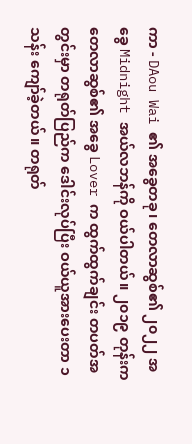ကာ - DAou Wai ၏ အခွေတခု၊ တေလာဆွစ်၏ ၂၀၂၂ အခွေ Midnight အယ်လဘန်ကို ဝယ်ပါတယ်။ ၂၀၁၉ တုန်းက တေလာဆွစ်၏ အခွေ Lover က ထွက်ထွက်ချင်း တပတ်အတွင်းမှာ တရုတ်ပြည်က ဒေါင်းလုပ်ပြီး ဝယ်ယူအားပေးတာ ၁သန်း ကျော်ခဲ့တယ်။ တရုတ်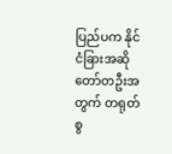ပြည်ပက နိုင်ငံခြားအဆိုတော်တဦးအတွက် တရုတ်စွ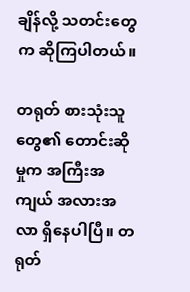ချိန်လို့ သတင်းတွေက ဆိုကြပါတယ်။

တရုတ် စားသုံးသူတွေ၏ တောင်းဆိုမှုက အကြီးအကျယ် အလားအလာ ရှိနေပါပြီ။ တရုတ်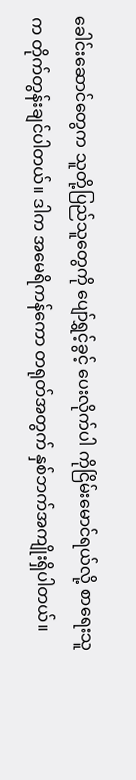ခေါင်းဆောင်တွေက သူတို့ပြည်သူတွေကို ပျော်ရွှင့်ခွင့် ပေးလိုက်ပါ ကိုငြိမ်းမောင်ရယ်လို့ စာရေးသူက တိုက်တွန်းချင်ပါတယ်။ ဒါက အမေရိကန်ကော တရုတ်အတွက် နှစ်ဘက်အကျိုးရှိပါတယ်။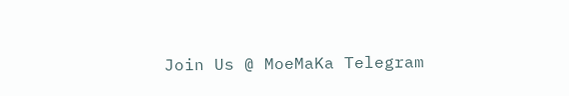Join Us @ MoeMaKa Telegram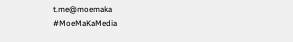t.me@moemaka
#MoeMaKaMedia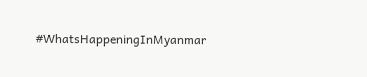#WhatsHappeningInMyanmar